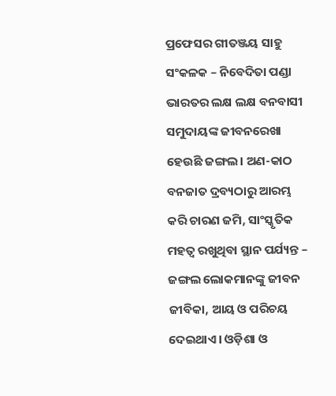ପ୍ରଫେସର ଗୀତଞ୍ଜୟ ସାହୁ
ସଂକଳକ – ନିବେଦିତା ପଣ୍ଡା
ଭାରତର ଲକ୍ଷ ଲକ୍ଷ ବନବାସୀ ସମୁଦାୟଙ୍କ ଜୀବନରେଖା ହେଉଛି ଜଙ୍ଗଲ। ଅଣ-କାଠ ବନଜାତ ଦ୍ରବ୍ୟଠାରୁ ଆରମ୍ଭ କରି ଚାରଣ ଜମି, ସାଂସ୍କୃତିକ ମହତ୍ୱ ରଖୁଥିବା ସ୍ଥାନ ପର୍ଯ୍ୟନ୍ତ – ଜଙ୍ଗଲ ଲୋକମାନଙ୍କୁ ଜୀବନ ଜୀବିକା, ଆୟ ଓ ପରିଚୟ ଦେଇଥାଏ। ଓଡ଼ିଶା ଓ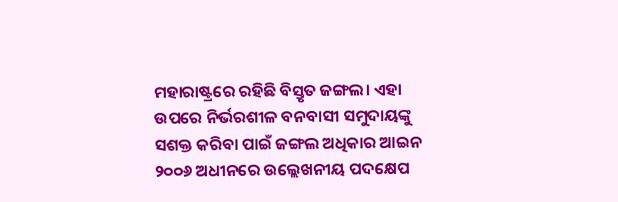ମହାରାଷ୍ଟ୍ରରେ ରହିଛି ବିସ୍ତୃତ ଜଙ୍ଗଲ। ଏହା ଉପରେ ନିର୍ଭରଶୀଳ ବନବାସୀ ସମୁଦାୟଙ୍କୁ ସଶକ୍ତ କରିବା ପାଇଁ ଜଙ୍ଗଲ ଅଧିକାର ଆଇନ ୨୦୦୬ ଅଧୀନରେ ଉଲ୍ଲେଖନୀୟ ପଦକ୍ଷେପ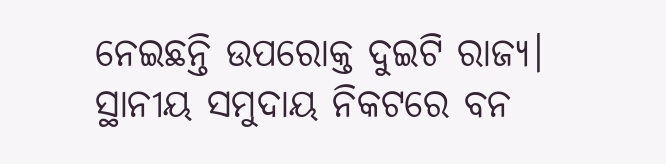ନେଇଛନ୍ତି ଉପରୋକ୍ତ ଦୁଇଟି ରାଜ୍ୟ। ସ୍ଥାନୀୟ ସମୁଦାୟ ନିକଟରେ ବନ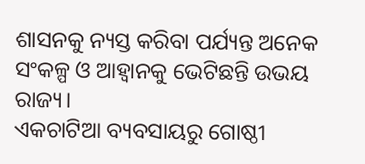ଶାସନକୁ ନ୍ୟସ୍ତ କରିବା ପର୍ଯ୍ୟନ୍ତ ଅନେକ ସଂକଳ୍ପ ଓ ଆହ୍ୱାନକୁ ଭେଟିଛନ୍ତି ଉଭୟ ରାଜ୍ୟ।
ଏକଚାଟିଆ ବ୍ୟବସାୟରୁ ଗୋଷ୍ଠୀ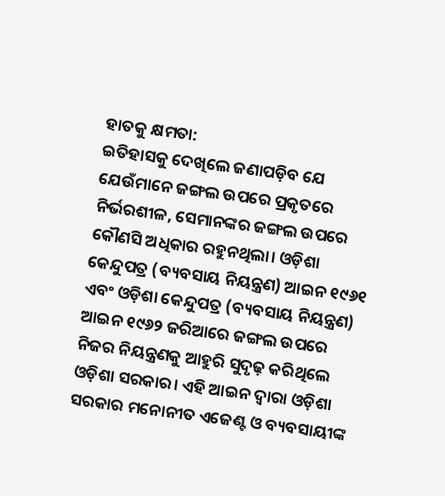ହାତକୁ କ୍ଷମତା:
ଇତିହାସକୁ ଦେଖିଲେ ଜଣାପଡ଼ିବ ଯେ ଯେଉଁମାନେ ଜଙ୍ଗଲ ଉପରେ ପ୍ରକୃତରେ ନିର୍ଭରଶୀଳ, ସେମାନଙ୍କର ଜଙ୍ଗଲ ଉପରେ କୌଣସି ଅଧିକାର ରହୁନଥିଲା। ଓଡ଼ିଶା କେନ୍ଦୁପତ୍ର (ବ୍ୟବସାୟ ନିୟନ୍ତ୍ରଣ) ଆଇନ ୧୯୬୧ ଏବଂ ଓଡ଼ିଶା କେନ୍ଦୁପତ୍ର (ବ୍ୟବସାୟ ନିୟନ୍ତ୍ରଣ) ଆଇନ ୧୯୬୨ ଜରିଆରେ ଜଙ୍ଗଲ ଉପରେ ନିଜର ନିୟନ୍ତ୍ରଣକୁ ଆହୁରି ସୁଦୃଢ଼ କରିଥିଲେ ଓଡ଼ିଶା ସରକାର। ଏହି ଆଇନ ଦ୍ୱାରା ଓଡ଼ିଶା ସରକାର ମନୋନୀତ ଏଜେଣ୍ଟ ଓ ବ୍ୟବସାୟୀଙ୍କ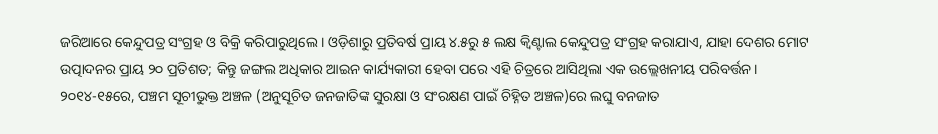ଜରିଆରେ କେନ୍ଦୁପତ୍ର ସଂଗ୍ରହ ଓ ବିକ୍ରି କରିପାରୁଥିଲେ । ଓଡ଼ିଶାରୁ ପ୍ରତିବର୍ଷ ପ୍ରାୟ ୪.୫ରୁ ୫ ଲକ୍ଷ କ୍ୱିଣ୍ଟାଲ କେନ୍ଦୁପତ୍ର ସଂଗ୍ରହ କରାଯାଏ, ଯାହା ଦେଶର ମୋଟ ଉତ୍ପାଦନର ପ୍ରାୟ ୨୦ ପ୍ରତିଶତ; କିନ୍ତୁ ଜଙ୍ଗଲ ଅଧିକାର ଆଇନ କାର୍ଯ୍ୟକାରୀ ହେବା ପରେ ଏହି ଚିତ୍ରରେ ଆସିଥିଲା ଏକ ଉଲ୍ଲେଖନୀୟ ପରିବର୍ତ୍ତନ। ୨୦୧୪-୧୫ରେ, ପଞ୍ଚମ ସୂଚୀଭୁକ୍ତ ଅଞ୍ଚଳ (ଅନୁସୂଚିତ ଜନଜାତିଙ୍କ ସୁରକ୍ଷା ଓ ସଂରକ୍ଷଣ ପାଇଁ ଚିହ୍ନିତ ଅଞ୍ଚଳ)ରେ ଲଘୁ ବନଜାତ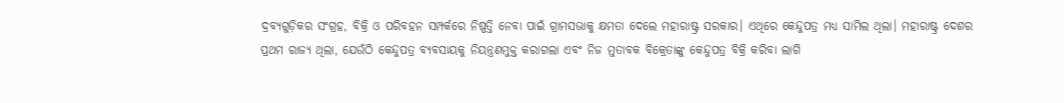ଦ୍ରବ୍ୟଗୁଡ଼ିକର ସଂଗ୍ରହ, ବିକ୍ରି ଓ ପରିବହନ ସମ୍ପର୍କରେ ନିଷ୍ପତ୍ତି ନେବା ପାଇଁ ଗ୍ରାମସଭାକୁ କ୍ଷମତା ଦେଲେ ମହାରାଷ୍ଟ୍ର ସରକାର। ଏଥିରେ କେନ୍ଦୁପତ୍ର ମଧ୍ୟ ସାମିଲ ଥିଲା। ମହାରାଷ୍ଟ୍ର ଦେଶର ପ୍ରଥମ ରାଜ୍ୟ ଥିଲା, ଯେଉଁଠି କେନ୍ଦୁପତ୍ର ବ୍ୟବସାୟକୁ ନିୟନ୍ତ୍ରଣମୁକ୍ତ କରାଗଲା ଏବଂ ନିଜ ମୁତାବକ ବିକ୍ରେତାଙ୍କୁ କେନ୍ଦୁପତ୍ର ବିକ୍ରି କରିବା ଲାଗି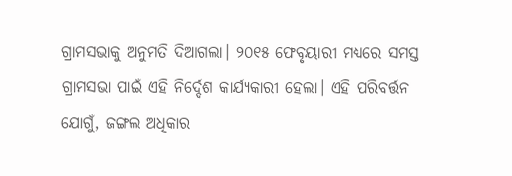ଗ୍ରାମସଭାକୁ ଅନୁମତି ଦିଆଗଲା। ୨୦୧୫ ଫେବୃୟାରୀ ମଧ୍ୟରେ ସମସ୍ତ ଗ୍ରାମସଭା ପାଇଁ ଏହି ନିର୍ଦ୍ଦେଶ କାର୍ଯ୍ୟକାରୀ ହେଲା। ଏହି ପରିବର୍ତ୍ତନ ଯୋଗୁଁ, ଜଙ୍ଗଲ ଅଧିକାର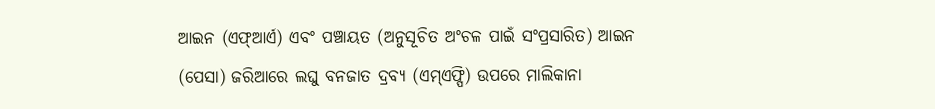ଆଇନ (ଏଫ୍ଆର୍ଏ) ଏବଂ ପଞ୍ଚାୟତ (ଅନୁସୂଚିତ ଅଂଚଳ ପାଇଁ ସଂପ୍ରସାରିତ) ଆଇନ (ପେସା) ଜରିଆରେ ଲଘୁ ବନଜାତ ଦ୍ରବ୍ୟ (ଏମ୍ଏଫ୍ପି) ଉପରେ ମାଲିକାନା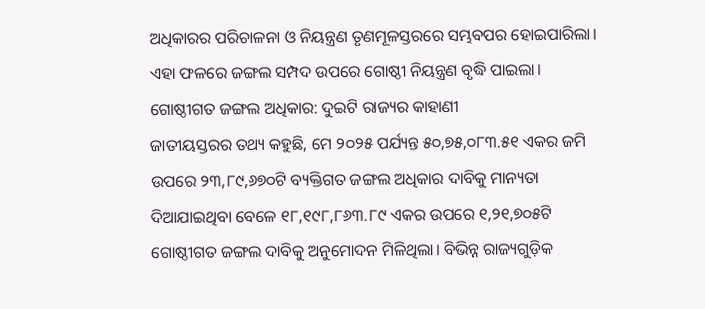ଅଧିକାରର ପରିଚାଳନା ଓ ନିୟନ୍ତ୍ରଣ ତୃଣମୂଳସ୍ତରରେ ସମ୍ଭବପର ହୋଇପାରିଲା। ଏହା ଫଳରେ ଜଙ୍ଗଲ ସମ୍ପଦ ଉପରେ ଗୋଷ୍ଠୀ ନିୟନ୍ତ୍ରଣ ବୃଦ୍ଧି ପାଇଲା।
ଗୋଷ୍ଠୀଗତ ଜଙ୍ଗଲ ଅଧିକାର: ଦୁଇଟି ରାଜ୍ୟର କାହାଣୀ
ଜାତୀୟସ୍ତରର ତଥ୍ୟ କହୁଛି, ମେ ୨୦୨୫ ପର୍ଯ୍ୟନ୍ତ ୫୦,୭୫,୦୮୩.୫୧ ଏକର ଜମି ଉପରେ ୨୩,୮୯,୬୭୦ଟି ବ୍ୟକ୍ତିଗତ ଜଙ୍ଗଲ ଅଧିକାର ଦାବିକୁ ମାନ୍ୟତା ଦିଆଯାଇଥିବା ବେଳେ ୧୮,୧୯୮,୮୬୩.୮୯ ଏକର ଉପରେ ୧,୨୧,୭୦୫ଟି ଗୋଷ୍ଠୀଗତ ଜଙ୍ଗଲ ଦାବିକୁ ଅନୁମୋଦନ ମିଳିଥିଲା। ବିଭିନ୍ନ ରାଜ୍ୟଗୁଡ଼ିକ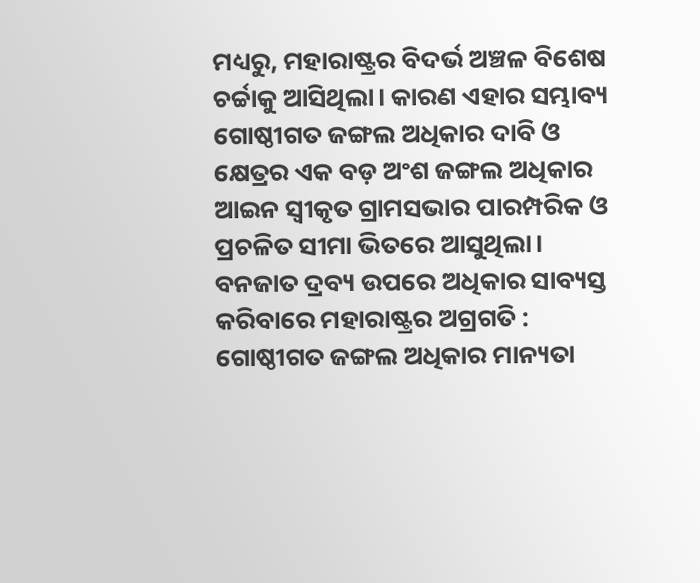ମଧ୍ୟରୁ, ମହାରାଷ୍ଟ୍ରର ବିଦର୍ଭ ଅଞ୍ଚଳ ବିଶେଷ ଚର୍ଚ୍ଚାକୁ ଆସିଥିଲା। କାରଣ ଏହାର ସମ୍ଭାବ୍ୟ ଗୋଷ୍ଠୀଗତ ଜଙ୍ଗଲ ଅଧିକାର ଦାବି ଓ କ୍ଷେତ୍ରର ଏକ ବଡ଼ ଅଂଶ ଜଙ୍ଗଲ ଅଧିକାର ଆଇନ ସ୍ୱୀକୃତ ଗ୍ରାମସଭାର ପାରମ୍ପରିକ ଓ ପ୍ରଚଳିତ ସୀମା ଭିତରେ ଆସୁଥିଲା।
ବନଜାତ ଦ୍ରବ୍ୟ ଉପରେ ଅଧିକାର ସାବ୍ୟସ୍ତ କରିବାରେ ମହାରାଷ୍ଟ୍ରର ଅଗ୍ରଗତି :
ଗୋଷ୍ଠୀଗତ ଜଙ୍ଗଲ ଅଧିକାର ମାନ୍ୟତା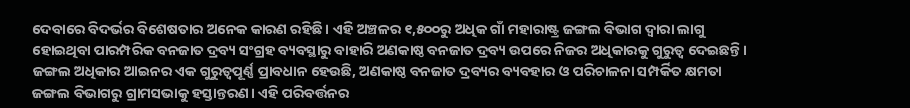ଦେବାରେ ବିଦର୍ଭର ବିଶେଷତାର ଅନେକ କାରଣ ରହିଛି। ଏହି ଅଞ୍ଚଳର ୧,୫୦୦ରୁ ଅଧିକ ଗାଁ ମହାରାଷ୍ଟ୍ର ଜଙ୍ଗଲ ବିଭାଗ ଦ୍ୱାରା ଲାଗୁ ହୋଇଥିବା ପାରମ୍ପରିକ ବନଜାତ ଦ୍ରବ୍ୟ ସଂଗ୍ରହ ବ୍ୟବସ୍ଥାରୁ ବାହାରି ଅଣକାଷ୍ଠ ବନଜାତ ଦ୍ରବ୍ୟ ଉପରେ ନିଜର ଅଧିକାରକୁ ଗୁରୁତ୍ୱ ଦେଇଛନ୍ତି। ଜଙ୍ଗଲ ଅଧିକାର ଆଇନର ଏକ ଗୁରୁତ୍ୱପୂର୍ଣ୍ଣ ପ୍ରାବଧାନ ହେଉଛି, ଅଣକାଷ୍ଠ ବନଜାତ ଦ୍ରବ୍ୟର ବ୍ୟବହାର ଓ ପରିଚାଳନା ସମ୍ପର୍କିତ କ୍ଷମତା ଜଙ୍ଗଲ ବିଭାଗରୁ ଗ୍ରାମସଭାକୁ ହସ୍ତାନ୍ତରଣ। ଏହି ପରିବର୍ତ୍ତନର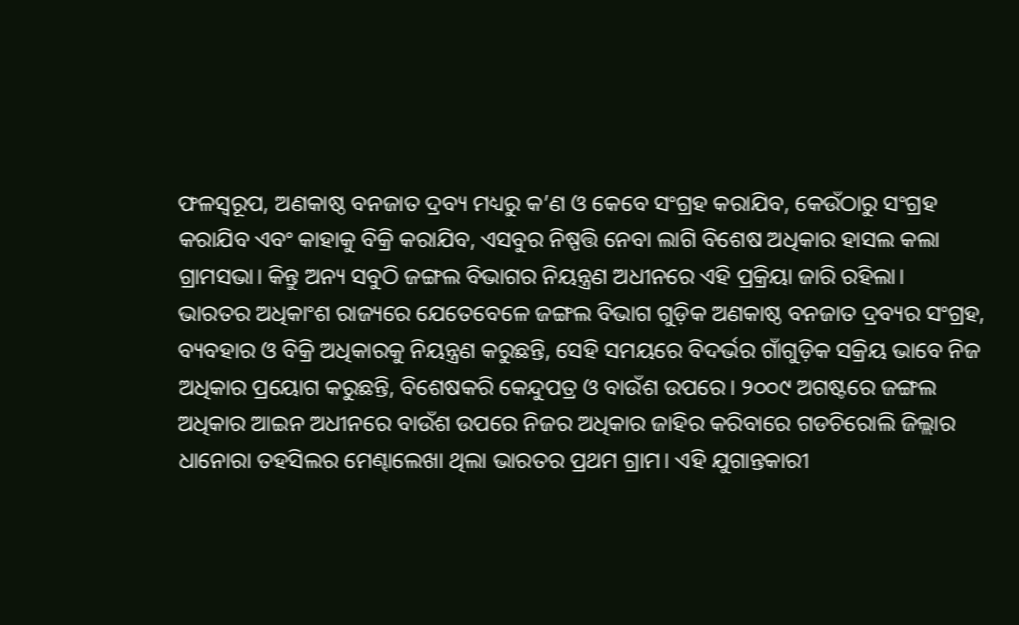ଫଳସ୍ୱରୂପ, ଅଣକାଷ୍ଠ ବନଜାତ ଦ୍ରବ୍ୟ ମଧ୍ୟରୁ କ’ଣ ଓ କେବେ ସଂଗ୍ରହ କରାଯିବ, କେଉଁଠାରୁ ସଂଗ୍ରହ କରାଯିବ ଏବଂ କାହାକୁ ବିକ୍ରି କରାଯିବ, ଏସବୁର ନିଷ୍ପତ୍ତି ନେବା ଲାଗି ବିଶେଷ ଅଧିକାର ହାସଲ କଲା ଗ୍ରାମସଭା। କିନ୍ତୁ ଅନ୍ୟ ସବୁଠି ଜଙ୍ଗଲ ବିଭାଗର ନିୟନ୍ତ୍ରଣ ଅଧୀନରେ ଏହି ପ୍ରକ୍ରିୟା ଜାରି ରହିଲା।
ଭାରତର ଅଧିକାଂଶ ରାଜ୍ୟରେ ଯେତେବେଳେ ଜଙ୍ଗଲ ବିଭାଗ ଗୁଡ଼ିକ ଅଣକାଷ୍ଠ ବନଜାତ ଦ୍ରବ୍ୟର ସଂଗ୍ରହ, ବ୍ୟବହାର ଓ ବିକ୍ରି ଅଧିକାରକୁ ନିୟନ୍ତ୍ରଣ କରୁଛନ୍ତି, ସେହି ସମୟରେ ବିଦର୍ଭର ଗାଁଗୁଡ଼ିକ ସକ୍ରିୟ ଭାବେ ନିଜ ଅଧିକାର ପ୍ରୟୋଗ କରୁଛନ୍ତି, ବିଶେଷକରି କେନ୍ଦୁପତ୍ର ଓ ବାଉଁଶ ଉପରେ। ୨୦୦୯ ଅଗଷ୍ଟରେ ଜଙ୍ଗଲ ଅଧିକାର ଆଇନ ଅଧୀନରେ ବାଉଁଶ ଉପରେ ନିଜର ଅଧିକାର ଜାହିର କରିବାରେ ଗଡଚିରୋଲି ଜିଲ୍ଲାର ଧାନୋରା ତହସିଲର ମେଣ୍ଢାଲେଖା ଥିଲା ଭାରତର ପ୍ରଥମ ଗ୍ରାମ। ଏହି ଯୁଗାନ୍ତକାରୀ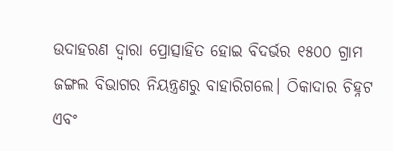ଉଦାହରଣ ଦ୍ୱାରା ପ୍ରୋତ୍ସାହିତ ହୋଇ ବିଦର୍ଭର ୧୫୦୦ ଗ୍ରାମ ଜଙ୍ଗଲ ବିଭାଗର ନିୟନ୍ତ୍ରଣରୁ ବାହାରିଗଲେ। ଠିକାଦାର ଚିହ୍ନଟ ଏବଂ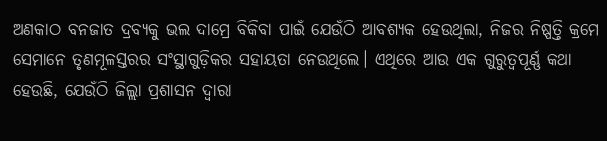ଅଣକାଠ ବନଜାତ ଦ୍ରବ୍ୟକୁ ଭଲ ଦାମ୍ରେ ବିକିବା ପାଇଁ ଯେଉଁଠି ଆବଶ୍ୟକ ହେଉଥିଲା, ନିଜର ନିଷ୍ପତ୍ତି କ୍ରମେ ସେମାନେ ତୃଣମୂଳସ୍ତରର ସଂସ୍ଥାଗୁଡ଼ିକର ସହାୟତା ନେଉଥିଲେ। ଏଥିରେ ଆଉ ଏକ ଗୁରୁତ୍ୱପୂର୍ଣ୍ଣ କଥା ହେଉଛି, ଯେଉଁଠି ଜିଲ୍ଲା ପ୍ରଶାସନ ଦ୍ୱାରା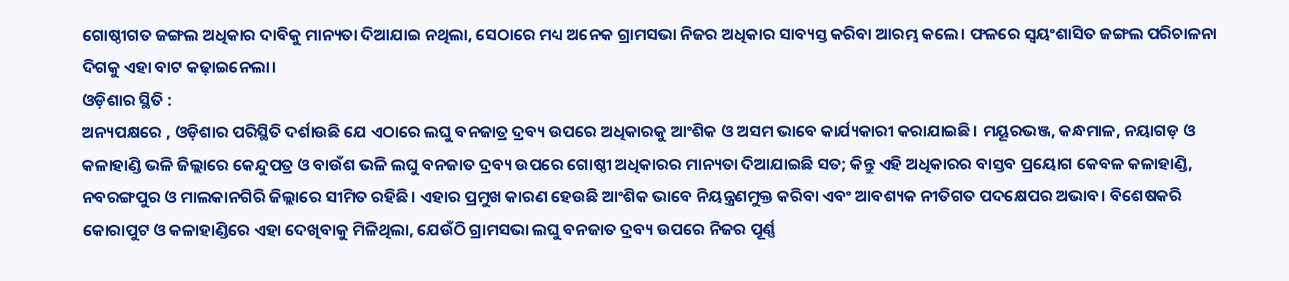ଗୋଷ୍ଠୀଗତ ଜଙ୍ଗଲ ଅଧିକାର ଦାବିକୁ ମାନ୍ୟତା ଦିଆଯାଇ ନଥିଲା, ସେଠାରେ ମଧ୍ୟ ଅନେକ ଗ୍ରାମସଭା ନିଜର ଅଧିକାର ସାବ୍ୟସ୍ତ କରିବା ଆରମ୍ଭ କଲେ। ଫଳରେ ସ୍ୱୟଂଶାସିତ ଜଙ୍ଗଲ ପରିଚାଳନା ଦିଗକୁ ଏହା ବାଟ କଢ଼ାଇନେଲା।
ଓଡ଼ିଶାର ସ୍ଥିତି :
ଅନ୍ୟପକ୍ଷରେ , ଓଡ଼ିଶାର ପରିସ୍ଥିତି ଦର୍ଶାଉଛି ଯେ ଏଠାରେ ଲଘୁ ବନଜାତ୍ର ଦ୍ରବ୍ୟ ଉପରେ ଅଧିକାରକୁ ଆଂଶିକ ଓ ଅସମ ଭାବେ କାର୍ଯ୍ୟକାରୀ କରାଯାଇଛି। ମୟୂରଭଞ୍ଜ, କନ୍ଧମାଳ, ନୟାଗଡ଼ ଓ କଳାହାଣ୍ଡି ଭଳି ଜିଲ୍ଲାରେ କେନ୍ଦୁପତ୍ର ଓ ବାଉଁଶ ଭଳି ଲଘୁ ବନଜାତ ଦ୍ରବ୍ୟ ଉପରେ ଗୋଷ୍ଠୀ ଅଧିକାରର ମାନ୍ୟତା ଦିଆଯାଇଛି ସତ; କିନ୍ତୁ ଏହି ଅଧିକାରର ବାସ୍ତବ ପ୍ରୟୋଗ କେବଳ କଳାହାଣ୍ଡି, ନବରଙ୍ଗପୁର ଓ ମାଲକାନଗିରି ଜିଲ୍ଲାରେ ସୀମିତ ରହିଛି। ଏହାର ପ୍ରମୁଖ କାରଣ ହେଉଛି ଆଂଶିକ ଭାବେ ନିୟନ୍ତ୍ରଣମୁକ୍ତ କରିବା ଏବଂ ଆବଶ୍ୟକ ନୀତିଗତ ପଦକ୍ଷେପର ଅଭାବ। ବିଶେଷକରି କୋରାପୁଟ ଓ କଳାହାଣ୍ଡିରେ ଏହା ଦେଖିବାକୁ ମିଳିଥିଲା, ଯେଉଁଠି ଗ୍ରାମସଭା ଲଘୁ ବନଜାତ ଦ୍ରବ୍ୟ ଉପରେ ନିଜର ପୂର୍ଣ୍ଣ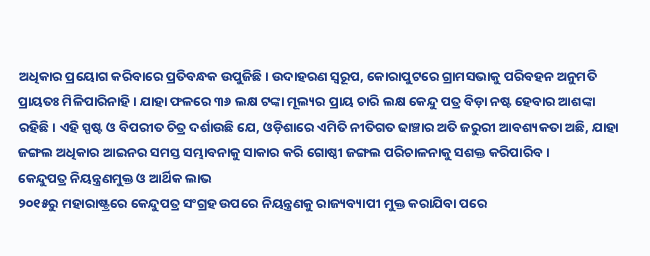ଅଧିକାର ପ୍ରୟୋଗ କରିବାରେ ପ୍ରତିବନ୍ଧକ ଉପୁଜିଛି। ଉଦାହରଣ ସ୍ୱରୂପ, କୋରାପୁଟରେ ଗ୍ରାମସଭାକୁ ପରିବହନ ଅନୁମତି ପ୍ରାୟତଃ ମିଳିପାରିନାହି । ଯାହା ଫଳରେ ୩୬ ଲକ୍ଷ ଟଙ୍କା ମୂଲ୍ୟର ପ୍ରାୟ ଚାରି ଲକ୍ଷ କେନ୍ଦୁ ପତ୍ର ବିଡ଼ା ନଷ୍ଟ ହେବାର ଆଶଙ୍କା ରହିଛି। ଏହି ସ୍ପଷ୍ଟ ଓ ବିପରୀତ ଚିତ୍ର ଦର୍ଶାଉଛି ଯେ, ଓଡ଼ିଶାରେ ଏମିତି ନୀତିଗତ ଢାଞ୍ଚାର ଅତି ଜରୁରୀ ଆବଶ୍ୟକତା ଅଛି, ଯାହା ଜଙ୍ଗଲ ଅଧିକାର ଆଇନର ସମସ୍ତ ସମ୍ଭାବନାକୁ ସାକାର କରି ଗୋଷ୍ଠୀ ଜଙ୍ଗଲ ପରିଚାଳନାକୁ ସଶକ୍ତ କରିପାରିବ।
କେନ୍ଦୁପତ୍ର ନିୟନ୍ତ୍ରଣମୁକ୍ତ ଓ ଆର୍ଥିକ ଲାଭ
୨୦୧୫ରୁ ମହାରାଷ୍ଟ୍ରରେ କେନ୍ଦୁପତ୍ର ସଂଗ୍ରହ ଉପରେ ନିୟନ୍ତ୍ରଣକୁ ରାଜ୍ୟବ୍ୟାପୀ ମୁକ୍ତ କରାଯିବା ପରେ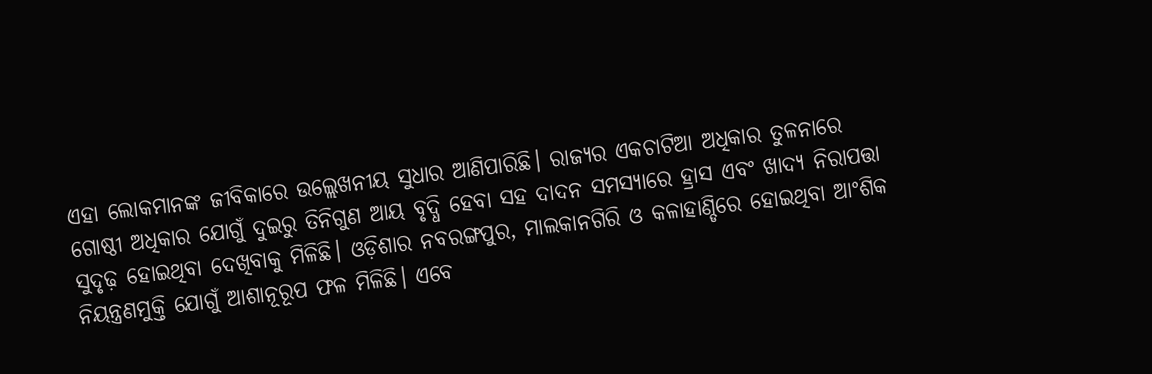ଏହା ଲୋକମାନଙ୍କ ଜୀବିକାରେ ଉଲ୍ଲେଖନୀୟ ସୁଧାର ଆଣିପାରିଛି। ରାଜ୍ୟର ଏକଚାଟିଆ ଅଧିକାର ତୁଳନାରେ ଗୋଷ୍ଠୀ ଅଧିକାର ଯୋଗୁଁ ଦୁଇରୁ ତିନିଗୁଣ ଆୟ ବୃଦ୍ଧି ହେବା ସହ ଦାଦନ ସମସ୍ୟାରେ ହ୍ରାସ ଏବଂ ଖାଦ୍ୟ ନିରାପତ୍ତା ସୁଦୃଢ଼ ହୋଇଥିବା ଦେଖିବାକୁ ମିଳିଛି। ଓଡ଼ିଶାର ନବରଙ୍ଗପୁର, ମାଲକାନଗିରି ଓ କଳାହାଣ୍ଡିରେ ହୋଇଥିବା ଆଂଶିକ ନିୟନ୍ତ୍ରଣମୁକ୍ତି ଯୋଗୁଁ ଆଶାନୂରୂପ ଫଳ ମିଳିଛି। ଏବେ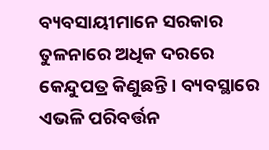ବ୍ୟବସାୟୀମାନେ ସରକାର ତୁଳନାରେ ଅଧିକ ଦରରେ କେନ୍ଦୁପତ୍ର କିଣୁଛନ୍ତି। ବ୍ୟବସ୍ଥାରେ ଏଭଳି ପରିବର୍ତ୍ତନ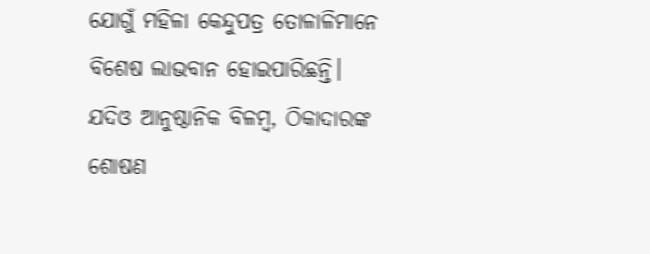ଯୋଗୁଁ ମହିଳା କେନ୍ଦୁପତ୍ର ତୋଳାଳିମାନେ ବିଶେଷ ଲାଭବାନ ହୋଇପାରିଛନ୍ତି। ଯଦିଓ ଆନୁଷ୍ଠାନିକ ବିଳମ୍ବ, ଠିକାଦାରଙ୍କ ଶୋଷଣ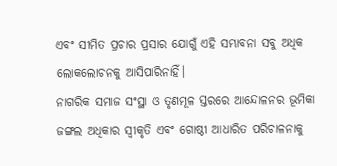ଏବଂ ସୀମିତ ପ୍ରଚାର ପ୍ରସାର ଯୋଗୁଁ ଏହି ସମ୍ଭାବନା ସବୁ ଅଧିକ ଲୋକଲୋଚନକୁ ଆସିପାରିନାହିଁ।
ନାଗରିକ ସମାଜ ସଂସ୍ଥା ଓ ତୃଣମୂଳ ସ୍ତରରେ ଆନ୍ଦୋଳନର ଭୂମିକା
ଜଙ୍ଗଲ ଅଧିକାର ସ୍ୱୀକୃତି ଏବଂ ଗୋଷ୍ଠୀ ଆଧାରିତ ପରିଚାଳନାକୁ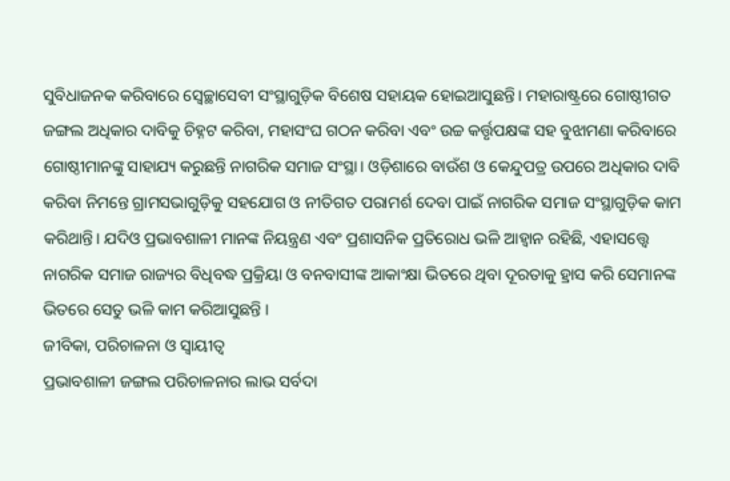ସୁବିଧାଜନକ କରିବାରେ ସ୍ୱେଚ୍ଛାସେବୀ ସଂସ୍ଥାଗୁଡ଼ିକ ବିଶେଷ ସହାୟକ ହୋଇଆସୁଛନ୍ତି। ମହାରାଷ୍ଟ୍ରରେ ଗୋଷ୍ଠୀଗତ ଜଙ୍ଗଲ ଅଧିକାର ଦାବିକୁ ଚିହ୍ନଟ କରିବା, ମହାସଂଘ ଗଠନ କରିବା ଏବଂ ଉଚ୍ଚ କର୍ତ୍ତୃପକ୍ଷଙ୍କ ସହ ବୁଝାମଣା କରିବାରେ ଗୋଷ୍ଠୀମାନଙ୍କୁ ସାହାଯ୍ୟ କରୁଛନ୍ତି ନାଗରିକ ସମାଜ ସଂସ୍ଥା। ଓଡ଼ିଶାରେ ବାଉଁଶ ଓ କେନ୍ଦୁପତ୍ର ଉପରେ ଅଧିକାର ଦାବି କରିବା ନିମନ୍ତେ ଗ୍ରାମସଭାଗୁଡ଼ିକୁ ସହଯୋଗ ଓ ନୀତିଗତ ପରାମର୍ଶ ଦେବା ପାଇଁ ନାଗରିକ ସମାଜ ସଂସ୍ଥାଗୁଡ଼ିକ କାମ କରିଥାନ୍ତି। ଯଦିଓ ପ୍ରଭାବଶାଳୀ ମାନଙ୍କ ନିୟନ୍ତ୍ରଣ ଏବଂ ପ୍ରଶାସନିକ ପ୍ରତିରୋଧ ଭଳି ଆହ୍ୱାନ ରହିଛି, ଏହାସତ୍ତ୍ୱେ ନାଗରିକ ସମାଜ ରାଜ୍ୟର ବିଧିବଦ୍ଧ ପ୍ରକ୍ରିୟା ଓ ବନବାସୀଙ୍କ ଆକାଂକ୍ଷା ଭିତରେ ଥିବା ଦୂରତାକୁ ହ୍ରାସ କରି ସେମାନଙ୍କ ଭିତରେ ସେତୁ ଭଳି କାମ କରିଆସୁଛନ୍ତି ।
ଜୀବିକା, ପରିଚାଳନା ଓ ସ୍ୱାୟୀତ୍ୱ
ପ୍ରଭାବଶାଳୀ ଜଙ୍ଗଲ ପରିଚାଳନାର ଲାଭ ସର୍ବଦା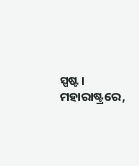ସ୍ପଷ୍ଟ। ମହାରାଷ୍ଟ୍ରରେ,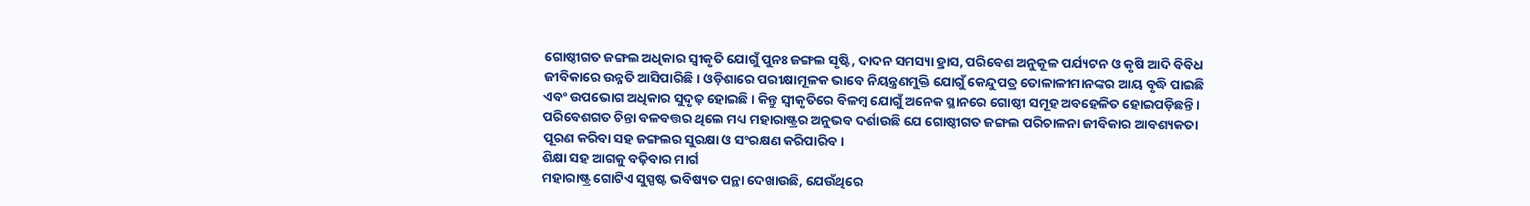ଗୋଷ୍ଠୀଗତ ଜଙ୍ଗଲ ଅଧିକାର ସ୍ୱୀକୃତି ଯୋଗୁଁ ପୁନଃ ଜଙ୍ଗଲ ସୃଷ୍ଟି, ଦାଦନ ସମସ୍ୟା ହ୍ରାସ, ପରିବେଶ ଅନୁକୂଳ ପର୍ଯ୍ୟଟନ ଓ କୃଷି ଆଦି ବିବିଧ ଜୀବିକାରେ ଉନ୍ନତି ଆସିପାରିଛି। ଓଡ଼ିଶାରେ ପରୀକ୍ଷାମୂଳକ ଭାବେ ନିୟନ୍ତ୍ରଣମୁକ୍ତି ଯୋଗୁଁ କେନ୍ଦୁପତ୍ର ତୋଳାଳୀମାନଙ୍କର ଆୟ ବୃଦ୍ଧି ପାଇଛି ଏବଂ ଉପଭୋଗ ଅଧିକାର ସୁଦୃଢ଼ ହୋଇଛି। କିନ୍ତୁ ସ୍ୱୀକୃତିରେ ବିଳମ୍ବ ଯୋଗୁଁ ଅନେକ ସ୍ଥାନରେ ଗୋଷ୍ଠୀ ସମୂହ ଅବହେଳିତ ହୋଇପଡ଼ିଛନ୍ତି। ପରିବେଶଗତ ଚିନ୍ତା ବଳବତ୍ତର ଥିଲେ ମଧ୍ୟ ମହାରାଷ୍ଟ୍ରର ଅନୁଭବ ଦର୍ଶାଉଛି ଯେ ଗୋଷ୍ଠୀଗତ ଜଙ୍ଗଲ ପରିଚାଳନା ଜୀବିକାର ଆବଶ୍ୟକତା ପୂରଣ କରିବା ସହ ଜଙ୍ଗଲର ସୁରକ୍ଷା ଓ ସଂରକ୍ଷଣ କରିପାରିବ।
ଶିକ୍ଷା ସହ ଆଗକୁ ବଢ଼ିବାର ମାର୍ଗ
ମହାରାଷ୍ଟ୍ର ଗୋଟିଏ ସୁସ୍ପଷ୍ଟ ଭବିଷ୍ୟତ ପନ୍ଥା ଦେଖାଉଛି, ଯେଉଁଥିରେ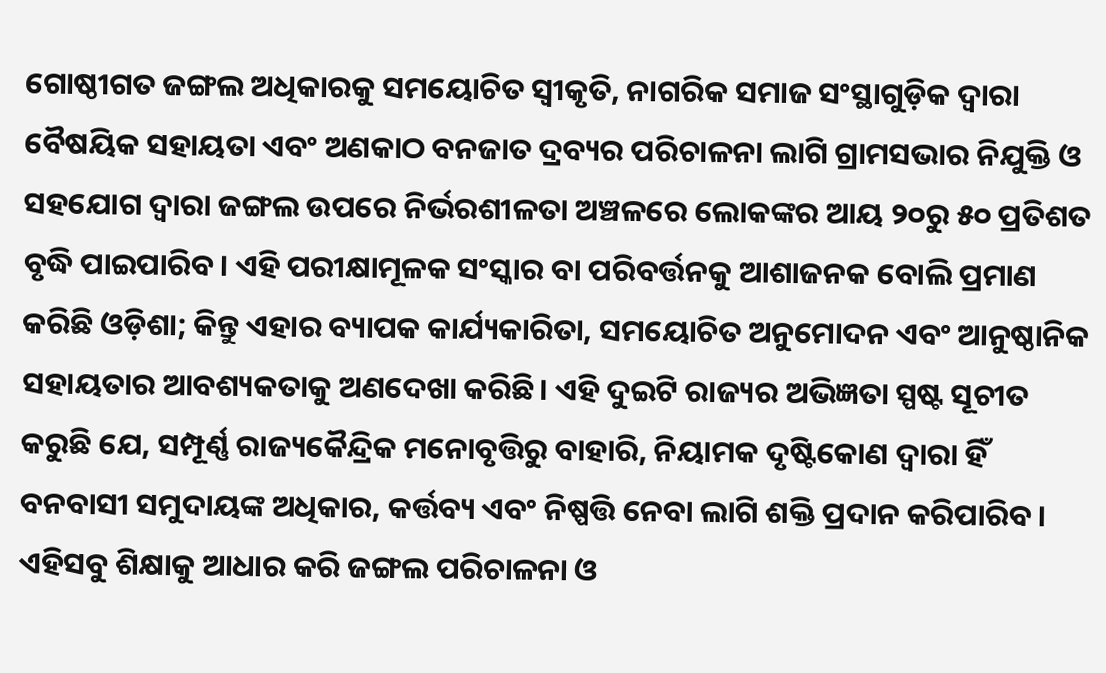ଗୋଷ୍ଠୀଗତ ଜଙ୍ଗଲ ଅଧିକାରକୁ ସମୟୋଚିତ ସ୍ୱୀକୃତି, ନାଗରିକ ସମାଜ ସଂସ୍ଥାଗୁଡ଼ିକ ଦ୍ୱାରା ବୈଷୟିକ ସହାୟତା ଏବଂ ଅଣକାଠ ବନଜାତ ଦ୍ରବ୍ୟର ପରିଚାଳନା ଲାଗି ଗ୍ରାମସଭାର ନିଯୁକ୍ତି ଓ ସହଯୋଗ ଦ୍ୱାରା ଜଙ୍ଗଲ ଉପରେ ନିର୍ଭରଶୀଳତା ଅଞ୍ଚଳରେ ଲୋକଙ୍କର ଆୟ ୨୦ରୁ ୫୦ ପ୍ରତିଶତ ବୃଦ୍ଧି ପାଇପାରିବ। ଏହି ପରୀକ୍ଷାମୂଳକ ସଂସ୍କାର ବା ପରିବର୍ତ୍ତନକୁ ଆଶାଜନକ ବୋଲି ପ୍ରମାଣ କରିଛି ଓଡ଼ିଶା; କିନ୍ତୁ ଏହାର ବ୍ୟାପକ କାର୍ଯ୍ୟକାରିତା, ସମୟୋଚିତ ଅନୁମୋଦନ ଏବଂ ଆନୁଷ୍ଠାନିକ ସହାୟତାର ଆବଶ୍ୟକତାକୁ ଅଣଦେଖା କରିଛି। ଏହି ଦୁଇଟି ରାଜ୍ୟର ଅଭିଜ୍ଞତା ସ୍ପଷ୍ଟ ସୂଚୀତ କରୁଛି ଯେ, ସମ୍ପୂର୍ଣ୍ଣ ରାଜ୍ୟକୈନ୍ଦ୍ରିକ ମନୋବୃତ୍ତିରୁ ବାହାରି, ନିୟାମକ ଦୃଷ୍ଟିକୋଣ ଦ୍ୱାରା ହିଁ ବନବାସୀ ସମୁଦାୟଙ୍କ ଅଧିକାର, କର୍ତ୍ତବ୍ୟ ଏବଂ ନିଷ୍ପତ୍ତି ନେବା ଲାଗି ଶକ୍ତି ପ୍ରଦାନ କରିପାରିବ।
ଏହିସବୁ ଶିକ୍ଷାକୁ ଆଧାର କରି ଜଙ୍ଗଲ ପରିଚାଳନା ଓ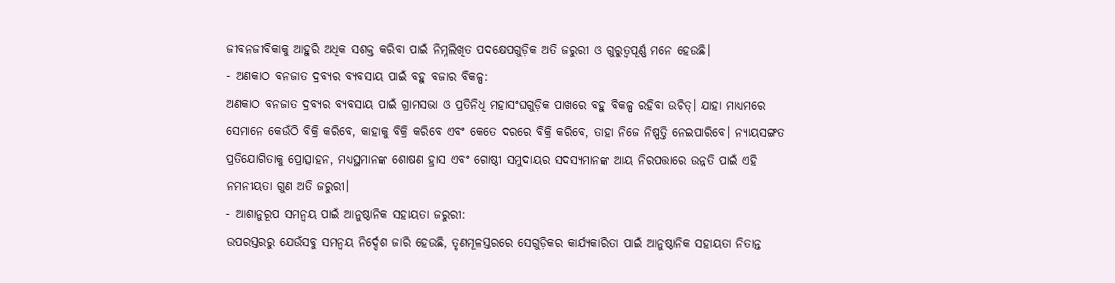ଜୀବନଜୀବିକାକୁ ଆହୁରି ଅଧିକ ସଶକ୍ତ କରିବା ପାଇଁ ନିମ୍ନଲିଖିତ ପଦକ୍ଷେପଗୁଡ଼ିକ ଅତି ଜରୁରୀ ଓ ଗୁରୁତ୍ୱପୂର୍ଣ୍ଣ ମନେ ହେଉଛି।
- ଅଣକାଠ ବନଜାତ ଦ୍ରବ୍ୟର ବ୍ୟବସାୟ ପାଇଁ ବହୁ ବଜାର ବିକଳ୍ପ:
ଅଣକାଠ ବନଜାତ ଦ୍ରବ୍ୟର ବ୍ୟବସାୟ ପାଇଁ ଗ୍ରାମସଭା ଓ ପ୍ରତିନିଧି ମହାସଂଘଗୁଡ଼ିକ ପାଖରେ ବହୁ ବିକଳ୍ପ ରହିବା ଉଚିତ୍। ଯାହା ମାଧ୍ୟମରେ ସେମାନେ କେଉଁଠି ବିକ୍ରି କରିବେ, କାହାକୁ ବିକ୍ରି କରିବେ ଏବଂ କେତେ ଦରରେ ବିକ୍ରି କରିବେ, ତାହା ନିଜେ ନିଷ୍ପତ୍ତି ନେଇପାରିବେ। ନ୍ୟାୟସଙ୍ଗତ ପ୍ରତିଯୋଗିତାକୁ ପ୍ରୋତ୍ସାହନ, ମଧ୍ୟସ୍ଥମାନଙ୍କ ଶୋଷଣ ହ୍ରାସ ଏବଂ ଗୋଷ୍ଠୀ ସମୁଦାୟର ସଦସ୍ୟମାନଙ୍କ ଆୟ ନିରପତ୍ତାରେ ଉନ୍ନତି ପାଇଁ ଏହି ନମନୀୟତା ଗୁଣ ଅତି ଜରୁରୀ।
- ଆଶାନୁରୂପ ସମନ୍ୱୟ ପାଇଁ ଆନୁଷ୍ଠାନିକ ସହାୟତା ଜରୁରୀ:
ଉପରସ୍ତରରୁ ଯେଉଁସବୁ ସମନ୍ୱୟ ନିର୍ଦ୍ଦେଶ ଜାରି ହେଉଛି, ତୃଣମୂଳସ୍ତରରେ ସେଗୁଡ଼ିକର କାର୍ଯ୍ୟକାରିତା ପାଇଁ ଆନୁଷ୍ଠାନିକ ସହାୟତା ନିତାନ୍ତ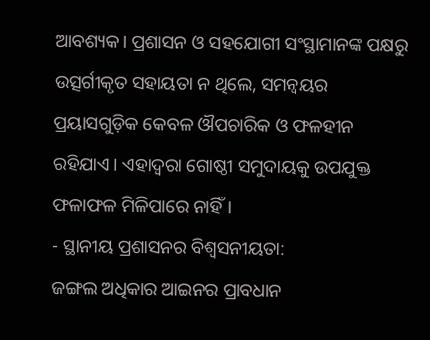ଆବଶ୍ୟକ। ପ୍ରଶାସନ ଓ ସହଯୋଗୀ ସଂସ୍ଥାମାନଙ୍କ ପକ୍ଷରୁ ଉତ୍ସର୍ଗୀକୃତ ସହାୟତା ନ ଥିଲେ, ସମନ୍ୱୟର ପ୍ରୟାସଗୁଡ଼ିକ କେବଳ ଔପଚାରିକ ଓ ଫଳହୀନ ରହିଯାଏ। ଏହାଦ୍ୱରା ଗୋଷ୍ଠୀ ସମୁଦାୟକୁ ଉପଯୁକ୍ତ ଫଳାଫଳ ମିଳିପାରେ ନାହିଁ।
- ସ୍ଥାନୀୟ ପ୍ରଶାସନର ବିଶ୍ୱସନୀୟତା:
ଜଙ୍ଗଲ ଅଧିକାର ଆଇନର ପ୍ରାବଧାନ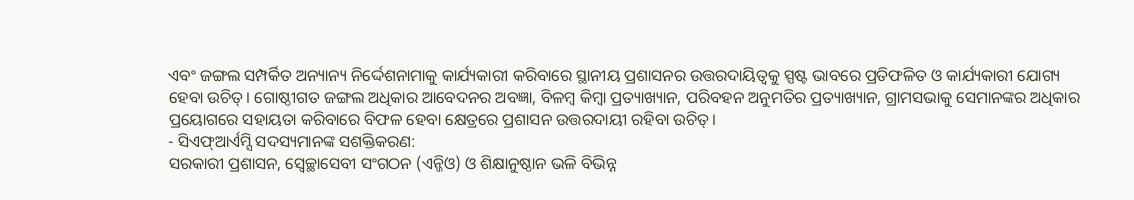ଏବଂ ଜଙ୍ଗଲ ସମ୍ପର୍କିତ ଅନ୍ୟାନ୍ୟ ନିର୍ଦ୍ଦେଶନାମାକୁ କାର୍ଯ୍ୟକାରୀ କରିବାରେ ସ୍ଥାନୀୟ ପ୍ରଶାସନର ଉତ୍ତରଦାୟିତ୍ୱକୁ ସ୍ପଷ୍ଟ ଭାବରେ ପ୍ରତିଫଳିତ ଓ କାର୍ଯ୍ୟକାରୀ ଯୋଗ୍ୟ ହେବା ଉଚିତ୍। ଗୋଷ୍ଠୀଗତ ଜଙ୍ଗଲ ଅଧିକାର ଆବେଦନର ଅବଜ୍ଞା, ବିଳମ୍ବ କିମ୍ବା ପ୍ରତ୍ୟାଖ୍ୟାନ, ପରିବହନ ଅନୁମତିର ପ୍ରତ୍ୟାଖ୍ୟାନ, ଗ୍ରାମସଭାକୁ ସେମାନଙ୍କର ଅଧିକାର ପ୍ରୟୋଗରେ ସହାୟତା କରିବାରେ ବିଫଳ ହେବା କ୍ଷେତ୍ରରେ ପ୍ରଶାସନ ଉତ୍ତରଦାୟୀ ରହିବା ଉଚିତ୍।
- ସିଏଫ୍ଆର୍ଏମ୍ସି ସଦସ୍ୟମାନଙ୍କ ସଶକ୍ତିକରଣ:
ସରକାରୀ ପ୍ରଶାସନ, ସ୍ୱେଚ୍ଛାସେବୀ ସଂଗଠନ (ଏନ୍ଜିଓ) ଓ ଶିକ୍ଷାନୁଷ୍ଠାନ ଭଳି ବିଭିନ୍ନ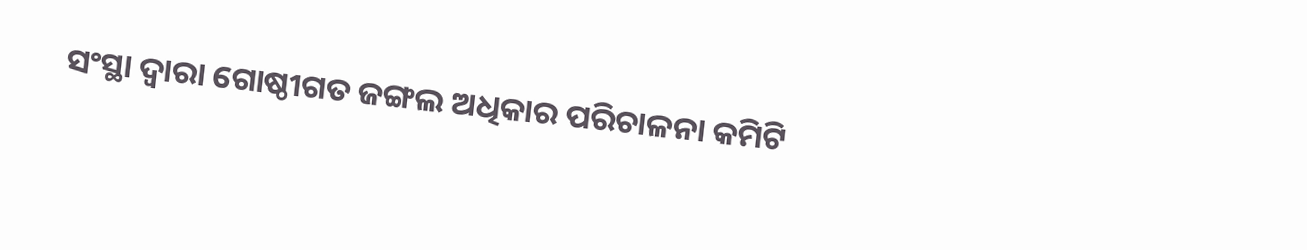ସଂସ୍ଥା ଦ୍ୱାରା ଗୋଷ୍ଠୀଗତ ଜଙ୍ଗଲ ଅଧିକାର ପରିଚାଳନା କମିଟି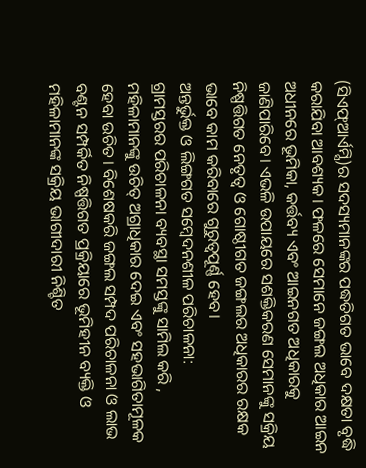(ସିଏଫ୍ଆର୍ଏମ୍ସି)ର ସଦସ୍ୟମାନଙ୍କର ପଦ୍ଧତିଗତ ଭାବେ ଦକ୍ଷତା ବୃଦ୍ଧି କରାଯିବା ଆବଶ୍ୟକ। ଫଳରେ ସେମାନେ ଜଙ୍ଗଲ ଅଧିକାର ଆଇନ ଅଧୀନରେ ଭୂମିକା, କର୍ତ୍ତବ୍ୟ ଏବଂ ଆଇନଗତ ଅଧିକାରକୁ ଜାଣିପାରିବେ। ଏଭଳି ଉପାୟରେ ସଶକ୍ତିକରଣ ସେମାନଙ୍କୁ ସକ୍ରିୟ ନିଷ୍ପତ୍ତିଗତ ନେତୃତ୍ୱ ଓ ଗୋଷ୍ଠୀଗତ ଜଙ୍ଗଲର ଅଧିକାରର ରକ୍ଷକ ଭାବେ କାମ କରିବାରେ ଗୁରୁତ୍ୱପୂର୍ଣ୍ଣ ହେବ।
ଅନ୍ତର୍ଭୁକ୍ତ ଓ ଲିଙ୍ଗଗତ ସମ୍ବେଦନଶୀଳ ପରିଚାଳନା:
ଗ୍ରାମସ୍ତରର ପରିଚାଳନା ବ୍ୟବସ୍ଥା ସମସ୍ତଙ୍କୁ ସାମିଲ କରି , ମହିଳାମାନଙ୍କୁ ଉଚିତ୍ ଅଗ୍ରାଧିକାର ଦେଇ ଏବଂ ସହଭାଗିତାମୂଳକ ହେବା ଉଚିତ। ବିଶେଷକରି ଜଙ୍ଗଲ ସମ୍ପଦ ପରିଚାଳନା ଓ ଲାଭ ବଣ୍ଟନ ସମ୍ପର୍କିତ ନିଷ୍ପତ୍ତିଗତ ପ୍ରକ୍ରିୟାରେ ଭୂମିହୀନ ବ୍ୟକ୍ତି ଓ ମହିଳାମାନଙ୍କ ସକ୍ରିୟ ଭାଗୀଦାରୀ ନିଶ୍ଚିତ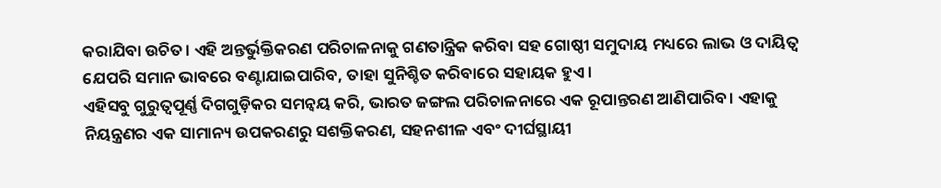କରାଯିବା ଉଚିତ। ଏହି ଅନ୍ତର୍ଭୁକ୍ତିକରଣ ପରିଚାଳନାକୁ ଗଣତାନ୍ତ୍ରିକ କରିବା ସହ ଗୋଷ୍ଠୀ ସମୁଦାୟ ମଧ୍ୟରେ ଲାଭ ଓ ଦାୟିତ୍ୱ ଯେପରି ସମାନ ଭାବରେ ବଣ୍ଟାଯାଇପାରିବ, ତାହା ସୁନିଶ୍ଚିତ କରିବାରେ ସହାୟକ ହୁଏ।
ଏହିସବୁ ଗୁରୁତ୍ୱପୂର୍ଣ୍ଣ ଦିଗଗୁଡ଼ିକର ସମନ୍ୱୟ କରି, ଭାରତ ଜଙ୍ଗଲ ପରିଚାଳନାରେ ଏକ ରୂପାନ୍ତରଣ ଆଣିପାରିବ। ଏହାକୁ ନିୟନ୍ତ୍ରଣର ଏକ ସାମାନ୍ୟ ଉପକରଣରୁ ସଶକ୍ତିକରଣ, ସହନଶୀଳ ଏବଂ ଦୀର୍ଘସ୍ଥାୟୀ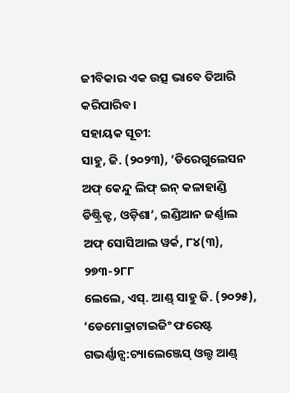ଜୀବିକାର ଏକ ଉତ୍ସ ଭାବେ ତିଆରି କରିପାରିବ।
ସହାୟକ ସୂଚୀ:
ସାହୁ, ଜି. (୨୦୨୩), ‘ଡିରେଗୁଲେସନ ଅଫ୍ କେନ୍ଦୁ ଲିଫ୍ ଇନ୍ କଳାହାଣ୍ଡି ଡିଷ୍ଟ୍ରିକ୍ଟ, ଓଡ଼ିଶା’, ଇଣ୍ଡିଆନ ଜର୍ଣ୍ଣାଲ ଅଫ୍ ସୋସିଆଲ ୱର୍କ, ୮୪(୩), ୨୭୩-୨୮୮
ଲେଲେ, ଏସ୍. ଆଣ୍ଡ୍ ସାହୁ ଜି. (୨୦୨୫), ‘ଡେମୋକ୍ରାଟାଇଜିଂ ଫରେଷ୍ଟ ଗଭର୍ଣ୍ଣାନ୍ସ:ଚ୍ୟାଲେଞ୍ଜେସ୍ ଓଲ୍ଡ ଆଣ୍ଡ୍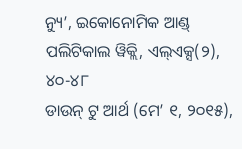ନ୍ୟୁ’, ଇକୋନୋମିକ ଆଣ୍ଡ୍ ପଲିଟିକାଲ ୱିକ୍ଲି, ଏଲ୍ଏକ୍ସ(୨), ୪୦-୪୮
ଡାଉନ୍ ଟୁ ଆର୍ଥ (ମେ’ ୧, ୨୦୧୫),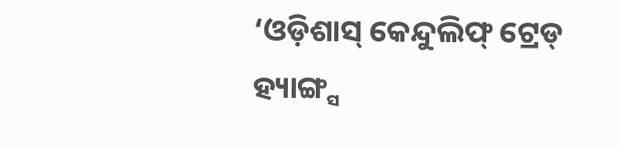‘ଓଡ଼ିଶାସ୍ କେନ୍ଦୁଲିଫ୍ ଟ୍ରେଡ୍ ହ୍ୟାଙ୍ଗ୍ସ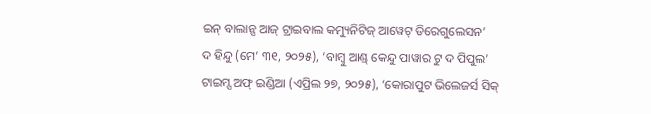ଇନ୍ ବାଲାନ୍ସ ଆଜ୍ ଟ୍ରାଇବାଲ କମ୍ୟୁନିଟିଜ୍ ଆୱେଟ୍ ଡିରେଗୁଲେସନ’
ଦ ହିନ୍ଦୁ (ମେ’ ୩୧, ୨୦୨୫), ‘ବାମ୍ବୁ ଆଣ୍ଡ୍ କେନ୍ଦୁ ପାୱାର ଟୁ ଦ ପିପୁଲ’
ଟାଇମ୍ସ ଅଫ୍ ଇଣ୍ଡିଆ (ଏପ୍ରିଲ ୨୭, ୨୦୨୫), ‘କୋରାପୁଟ ଭିଲେଜର୍ସ ସିକ୍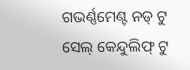ଗଭର୍ଣ୍ଣମେଣ୍ଟ ନଡ୍ ଟୁ ସେଲ୍ କେନ୍ଦୁଲିଫ୍ ଟୁ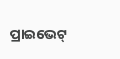ପ୍ରାଇଭେଟ୍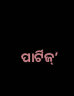ପାର୍ଟିଜ୍’